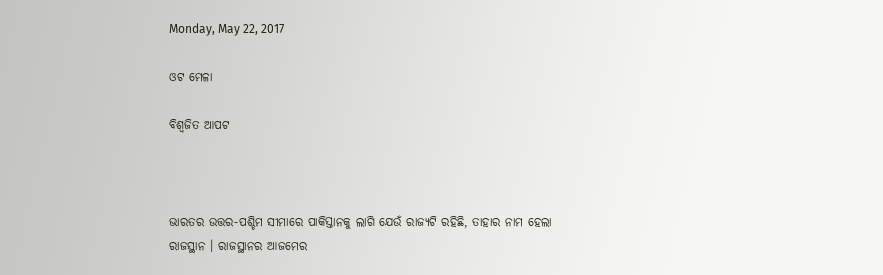Monday, May 22, 2017

ଓଟ ମେଳା

ବିଶ୍ୱଜିତ ଆପଟ



ଭାରତର ଉତ୍ତର-ପଶ୍ଚିମ ସୀମାରେ ପାକିସ୍ତାନକୁ ଲାଗି ଯେଉଁ ରାଜ୍ୟଟି ରହିଛି, ତାହାର ନାମ ହେଲା ରାଜସ୍ଥାନ । ରାଜସ୍ଥାନର ଆଜମେର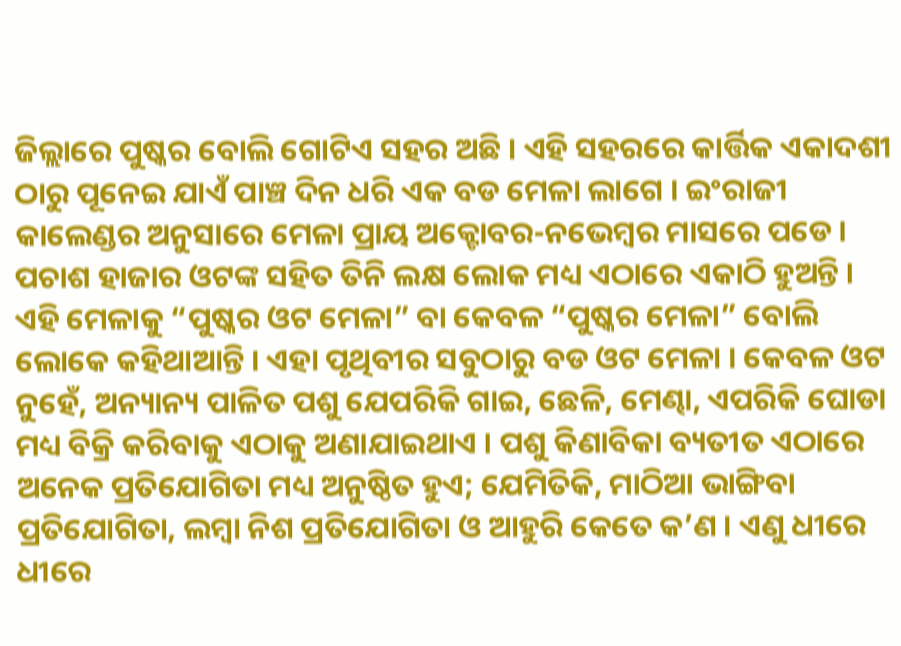ଜିଲ୍ଲାରେ ପୁଷ୍କର ବୋଲି ଗୋଟିଏ ସହର ଅଛି । ଏହି ସହରରେ କାର୍ତ୍ତିକ ଏକାଦଶୀ ଠାରୁ ପୂନେଇ ଯାଏଁ ପାଞ୍ଚ ଦିନ ଧରି ଏକ ବଡ ମେଳା ଲାଗେ । ଇଂରାଜୀ କାଲେଣ୍ଡର ଅନୁସାରେ ମେଳା ପ୍ରାୟ ଅକ୍ଟୋବର-ନଭେମ୍ବର ମାସରେ ପଡେ । ପଚାଶ ହାଜାର ଓଟଙ୍କ ସହିତ ତିନି ଲକ୍ଷ ଲୋକ ମଧ୍ୟ ଏଠାରେ ଏକାଠି ହୁଅନ୍ତି । ଏହି ମେଳାକୁ “ପୁଷ୍କର ଓଟ ମେଳା” ବା କେବଳ “ପୁଷ୍କର ମେଳା” ବୋଲି ଲୋକେ କହିଥାଆନ୍ତି । ଏହା ପୃଥିବୀର ସବୁଠାରୁ ବଡ ଓଟ ମେଳା । କେବଳ ଓଟ ନୁହେଁ, ଅନ୍ୟାନ୍ୟ ପାଳିତ ପଶୁ ଯେପରିକି ଗାଇ, ଛେଳି, ମେଣ୍ଢା, ଏପରିକି ଘୋଡା ମଧ୍ୟ ବିକ୍ରି କରିବାକୁ ଏଠାକୁ ଅଣାଯାଇଥାଏ । ପଶୁ କିଣାବିକା ବ୍ୟତୀତ ଏଠାରେ ଅନେକ ପ୍ରତିଯୋଗିତା ମଧ୍ୟ ଅନୁଷ୍ଠିତ ହୁଏ; ଯେମିତିକି, ମାଠିଆ ଭାଙ୍ଗିବା ପ୍ରତିଯୋଗିତା, ଲମ୍ବା ନିଶ ପ୍ରତିଯୋଗିତା ଓ ଆହୁରି କେତେ କ’ଣ । ଏଣୁ ଧୀରେ ଧୀରେ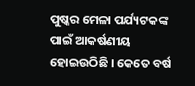ପୁଷ୍କର ମେଳା ପର୍ଯ୍ୟଟକଙ୍କ ପାଇଁ ଆକର୍ଷଣୀୟ ହୋଇଉଠିଛି । କେତେ ବର୍ଷ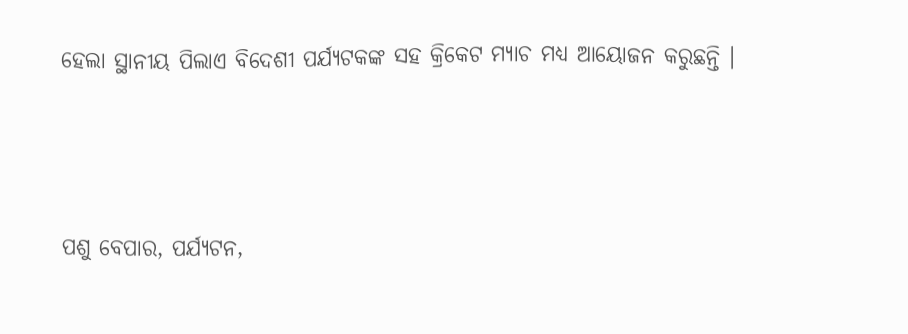ହେଲା ସ୍ଥାନୀୟ ପିଲାଏ ବିଦେଶୀ ପର୍ଯ୍ୟଟକଙ୍କ ସହ କ୍ରିକେଟ ମ୍ୟାଚ ମଧ୍ୟ ଆୟୋଜନ କରୁଛନ୍ତି ।



ପଶୁ ବେପାର, ପର୍ଯ୍ୟଟନ,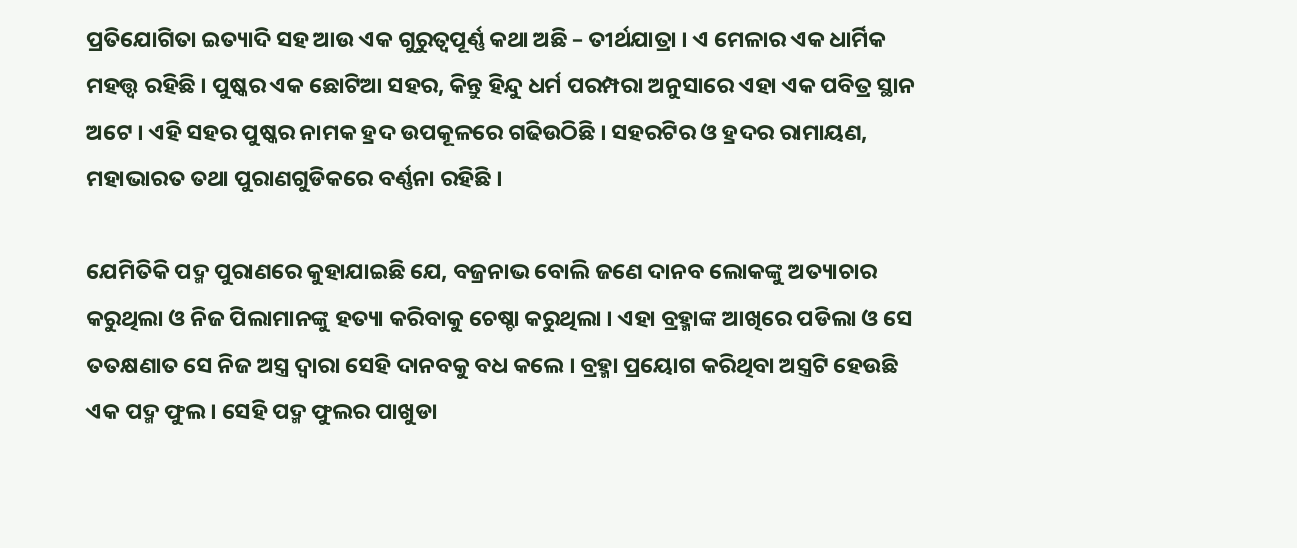ପ୍ରତିଯୋଗିତା ଇତ୍ୟାଦି ସହ ଆଉ ଏକ ଗୁରୁତ୍ୱପୂର୍ଣ୍ଣ କଥା ଅଛି – ତୀର୍ଥଯାତ୍ରା । ଏ ମେଳାର ଏକ ଧାର୍ମିକ ମହତ୍ତ୍ୱ ରହିଛି । ପୁଷ୍କର ଏକ ଛୋଟିଆ ସହର, କିନ୍ତୁ ହିନ୍ଦୁ ଧର୍ମ ପରମ୍ପରା ଅନୁସାରେ ଏହା ଏକ ପବିତ୍ର ସ୍ଥାନ ଅଟେ । ଏହି ସହର ପୁଷ୍କର ନାମକ ହ୍ରଦ ଉପକୂଳରେ ଗଢିଉଠିଛି । ସହରଟିର ଓ ହ୍ରଦର ରାମାୟଣ, ମହାଭାରତ ତଥା ପୁରାଣଗୁଡିକରେ ବର୍ଣ୍ଣନା ରହିଛି ।

ଯେମିତିକି ପଦ୍ମ ପୁରାଣରେ କୁହାଯାଇଛି ଯେ, ବଜ୍ରନାଭ ବୋଲି ଜଣେ ଦାନବ ଲୋକଙ୍କୁ ଅତ୍ୟାଚାର କରୁଥିଲା ଓ ନିଜ ପିଲାମାନଙ୍କୁ ହତ୍ୟା କରିବାକୁ ଚେଷ୍ଚା କରୁଥିଲା । ଏହା ବ୍ରହ୍ମାଙ୍କ ଆଖିରେ ପଡିଲା ଓ ସେ ତତକ୍ଷଣାତ ସେ ନିଜ ଅସ୍ତ୍ର ଦ୍ୱାରା ସେହି ଦାନବକୁ ବଧ କଲେ । ବ୍ରହ୍ମା ପ୍ରୟୋଗ କରିଥିବା ଅସ୍ତ୍ରଟି ହେଉଛି ଏକ ପଦ୍ମ ଫୁଲ । ସେହି ପଦ୍ମ ଫୁଲର ପାଖୁଡା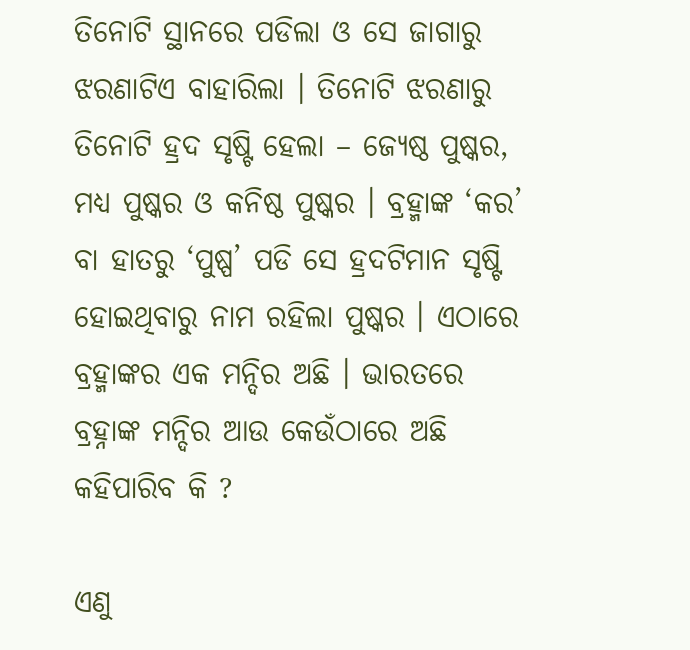ତିନୋଟି ସ୍ଥାନରେ ପଡିଲା ଓ ସେ ଜାଗାରୁ ଝରଣାଟିଏ ବାହାରିଲା । ତିନୋଟି ଝରଣାରୁ ତିନୋଟି ହ୍ରଦ ସୃଷ୍ଟି ହେଲା – ଜ୍ୟେଷ୍ଠ ପୁଷ୍କର, ମଧ୍ୟ ପୁଷ୍କର ଓ କନିଷ୍ଠ ପୁଷ୍କର । ବ୍ରହ୍ମାଙ୍କ ‘କର’ ବା ହାତରୁ ‘ପୁଷ୍ପ’ ପଡି ସେ ହ୍ରଦଟିମାନ ସୃଷ୍ଟି ହୋଇଥିବାରୁ ନାମ ରହିଲା ପୁଷ୍କର । ଏଠାରେ ବ୍ରହ୍ମାଙ୍କର ଏକ ମନ୍ଦିର ଅଛି । ଭାରତରେ ବ୍ରହ୍ନାଙ୍କ ମନ୍ଦିର ଆଉ କେଉଁଠାରେ ଅଛି କହିପାରିବ କି ?

ଏଣୁ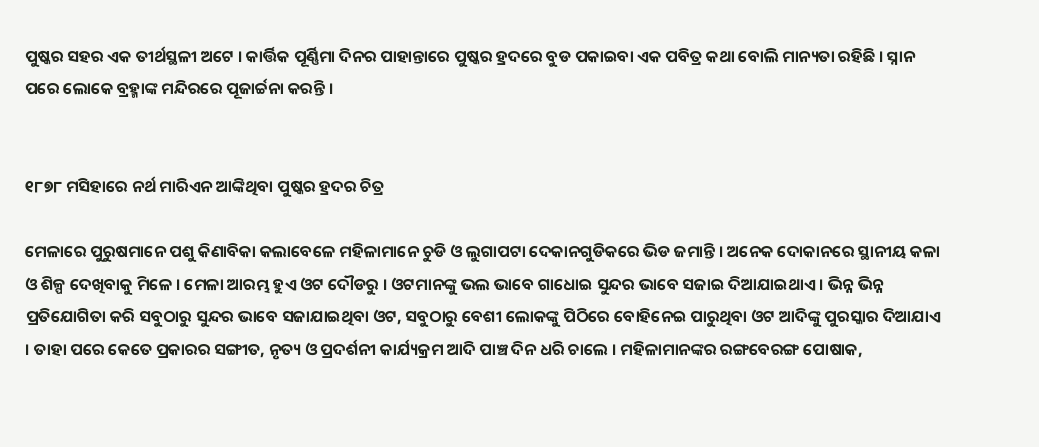ପୁଷ୍କର ସହର ଏକ ତୀର୍ଥସ୍ଥଳୀ ଅଟେ । କାର୍ତ୍ତିକ ପୂର୍ଣ୍ଣିମା ଦିନର ପାହାନ୍ତାରେ ପୁଷ୍କର ହ୍ରଦରେ ବୁଡ ପକାଇବା ଏକ ପବିତ୍ର କଥା ବୋଲି ମାନ୍ୟତା ରହିଛି । ସ୍ନାନ ପରେ ଲୋକେ ବ୍ରହ୍ମାଙ୍କ ମନ୍ଦିରରେ ପୂଜାର୍ଚ୍ଚନା କରନ୍ତି ।


୧୮୭୮ ମସିହାରେ ନର୍ଥ ମାରିଏନ ଆଙ୍କିଥିବା ପୁଷ୍କର ହ୍ରଦର ଚିତ୍ର

ମେଳାରେ ପୁରୁଷମାନେ ପଶୁ କିଣାବିକା କଲାବେଳେ ମହିଳାମାନେ ଚୁଡି ଓ ଲୁଗାପଟା ଦେକାନଗୁଡିକରେ ଭିଡ ଜମାନ୍ତି । ଅନେକ ଦୋକାନରେ ସ୍ଥାନୀୟ କଳା ଓ ଶିଳ୍ପ ଦେଖିବାକୁ ମିଳେ । ମେଳା ଆରମ୍ଭ ହୁଏ ଓଟ ଦୌଡରୁ । ଓଟମାନଙ୍କୁ ଭଲ ଭାବେ ଗାଧୋଇ ସୁନ୍ଦର ଭାବେ ସଜାଇ ଦିଆଯାଇଥାଏ । ଭିନ୍ନ ଭିନ୍ନ ପ୍ରତିଯୋଗିତା କରି ସବୁଠାରୁ ସୁନ୍ଦର ଭାବେ ସଜାଯାଇଥିବା ଓଟ, ସବୁଠାରୁ ବେଶୀ ଲୋକଙ୍କୁ ପିଠିରେ ବୋହିନେଇ ପାରୁଥିବା ଓଟ ଆଦିଙ୍କୁ ପୁରସ୍କାର ଦିଆଯାଏ । ତାହା ପରେ କେତେ ପ୍ରକାରର ସଙ୍ଗୀତ, ନୃତ୍ୟ ଓ ପ୍ରଦର୍ଶନୀ କାର୍ଯ୍ୟକ୍ରମ ଆଦି ପାଞ୍ଚ ଦିନ ଧରି ଚାଲେ । ମହିଳାମାନଙ୍କର ରଙ୍ଗବେରଙ୍ଗ ପୋଷାକ,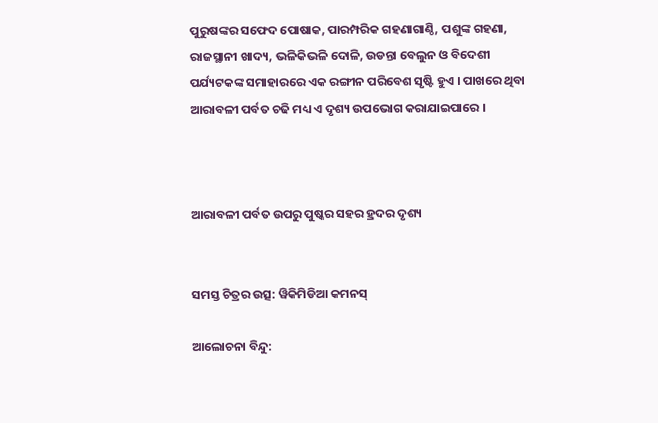ପୁରୁଷଙ୍କର ସଫେଦ ପୋଷାକ, ପାରମ୍ପରିକ ଗହଣାଗାଣ୍ଠି, ପଶୁଙ୍କ ଗହଣା, ରାଜସ୍ଥାନୀ ଖାଦ୍ୟ, ଭଳିକିଭଳି ଦୋଳି, ଉଡନ୍ତା ବେଲୁନ ଓ ବିଦେଶୀ ପର୍ଯ୍ୟଟକଙ୍କ ସମାହାରରେ ଏକ ରଙ୍ଗୀନ ପରିବେଶ ସୃଷ୍ଟି ହୁଏ । ପାଖରେ ଥିବା ଆରାବଳୀ ପର୍ବତ ଚଢି ମଧ୍ୟ ଏ ଦୃଶ୍ୟ ଉପଭୋଗ କରାଯାଇପାରେ ।



ଆରାବଳୀ ପର୍ବତ ଉପରୁ ପୁଷ୍କର ସହର ହ୍ରଦର ଦୃଶ୍ୟ


ସମସ୍ତ ଚିତ୍ରର ଉତ୍ସ: ୱିକିମିଡିଆ କମନସ୍

ଆଲୋଚନା ବିନ୍ଦୁ: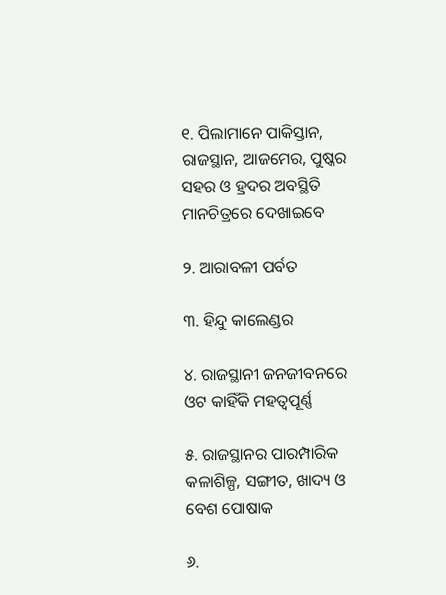୧. ପିଲାମାନେ ପାକିସ୍ତାନ, ରାଜସ୍ଥାନ, ଆଜମେର, ପୁଷ୍କର ସହର ଓ ହ୍ରଦର ଅବସ୍ଥିତି ମାନଚିତ୍ରରେ ଦେଖାଇବେ

୨. ଆରାବଳୀ ପର୍ବତ

୩. ହିନ୍ଦୁ କାଲେଣ୍ଡର

୪. ରାଜସ୍ଥାନୀ ଜନଜୀବନରେ ଓଟ କାହିଁକି ମହତ୍ୱପୂର୍ଣ୍ଣ

୫. ରାଜସ୍ଥାନର ପାରମ୍ପାରିକ କଳାଶିଳ୍ପ, ସଙ୍ଗୀତ, ଖାଦ୍ୟ ଓ ବେଶ ପୋଷାକ

୬.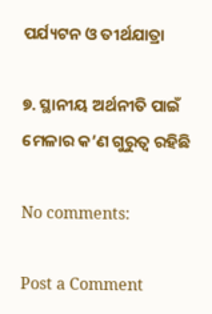ପର୍ଯ୍ୟଟନ ଓ ତୀର୍ଥଯାତ୍ରା

୭. ସ୍ଥାନୀୟ ଅର୍ଥନୀତି ପାଇଁ ମେଳାର କ’ଣ ଗୁରୁତ୍ୱ ରହିଛି

No comments:

Post a Comment